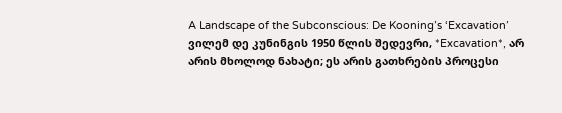A Landscape of the Subconscious: De Kooning’s ‘Excavation’
ვილემ დე კუნინგის 1950 წლის შედევრი, *Excavation*, არ არის მხოლოდ ნახატი; ეს არის გათხრების პროცესი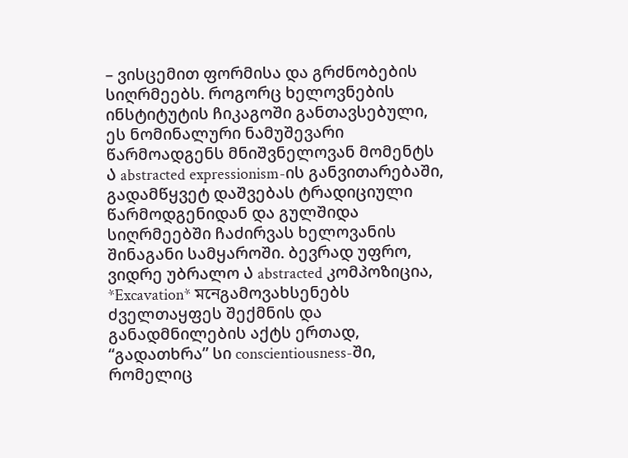– ვისცემით ფორმისა და გრძნობების სიღრმეებს. როგორც ხელოვნების ინსტიტუტის ჩიკაგოში განთავსებული, ეს ნომინალური ნამუშევარი წარმოადგენს მნიშვნელოვან მომენტს Ა abstracted expressionism-ის განვითარებაში, გადამწყვეტ დაშვებას ტრადიციული წარმოდგენიდან და გულშიდა სიღრმეებში ჩაძირვას ხელოვანის შინაგანი სამყაროში. ბევრად უფრო, ვიდრე უბრალო Ა abstracted კომპოზიცია, *Excavation* মনেგამოვახსენებს ძველთაყფეს შექმნის და განადმნილების აქტს ერთად, “გადათხრა” სი conscientiousness-ში, რომელიც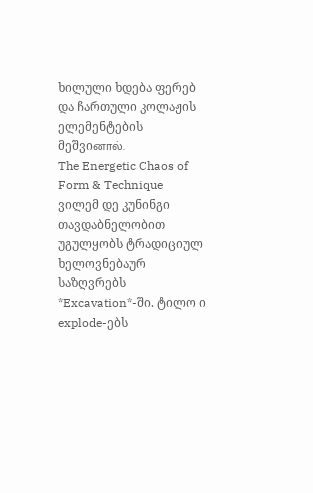ხილული ხდება ფერებ და ჩართული კოლაჟის ელემენტების მეშვიனால்.
The Energetic Chaos of Form & Technique
ვილემ დე კუნინგი თავდაბნელობით უგულყობს ტრადიციულ ხელოვნებაურ საზღვრებს *Excavation*-ში. ტილო ი explode-ებს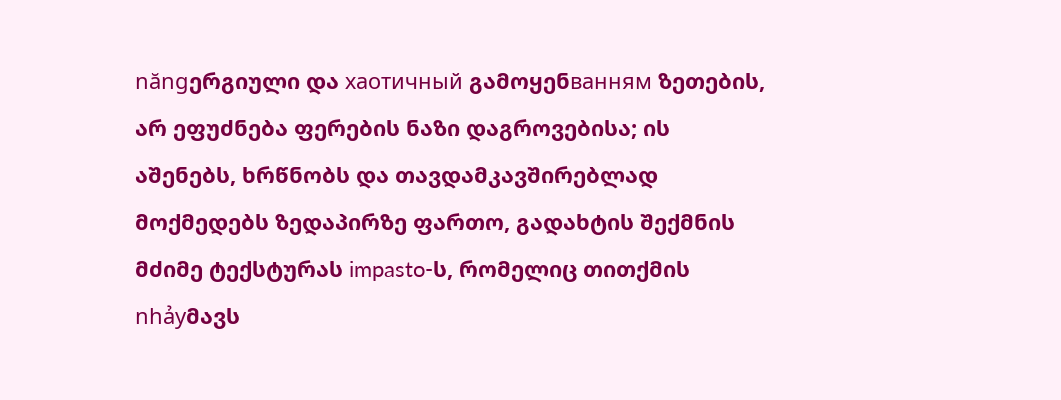năngერგიული და хаотичный გამოყენванням ზეთების, არ ეფუძნება ფერების ნაზი დაგროვებისა; ის აშენებს, ხრწნობს და თავდამკავშირებლად მოქმედებს ზედაპირზე ფართო, გადახტის შექმნის მძიმე ტექსტურას impasto-ს, რომელიც თითქმის nhảyმავს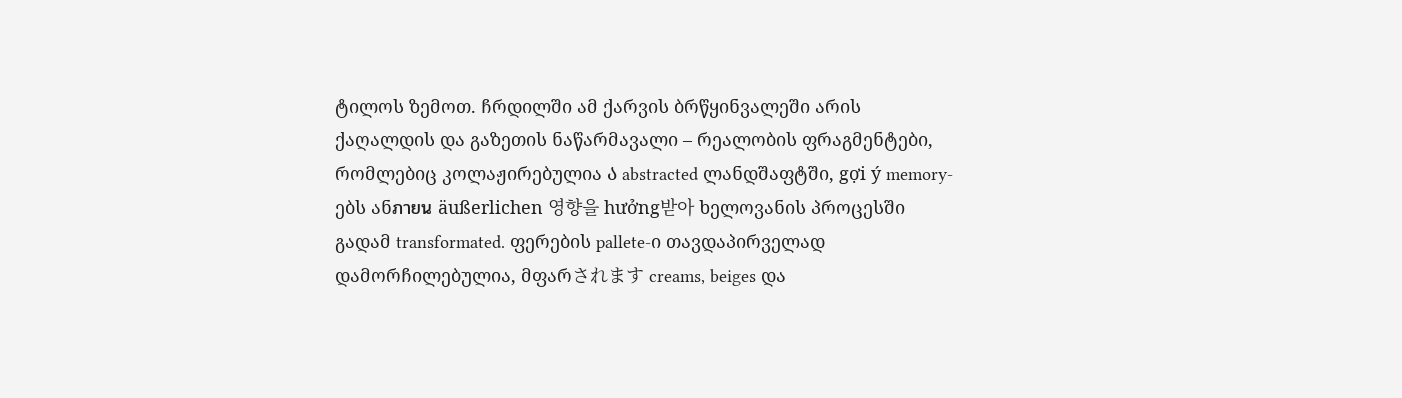ტილოს ზემოთ. ჩრდილში ამ ქარვის ბრწყინვალეში არის ქაღალდის და გაზეთის ნაწარმავალი – რეალობის ფრაგმენტები, რომლებიც კოლაჟირებულია Ა abstracted ლანდშაფტში, gợi ý memory-ებს ანภายน äußerlichen 영향을 hưởng받아 ხელოვანის პროცესში გადამ transformated. ფერების pallete-ი თავდაპირველად დამორჩილებულია, მფარされます creams, beiges და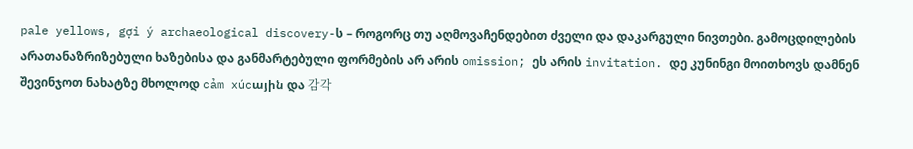pale yellows, gợi ý archaeological discovery-ს – როგორც თუ აღმოვაჩენდებით ძველი და დაკარგული ნივთები. გამოცდილების არათანაზრიზებული ხაზებისა და განმარტებული ფორმების არ არის omission; ეს არის invitation. დე კუნინგი მოითხოვს დამნენ შევინჯოთ ნახატზე მხოლოდ cảm xúcային და 감각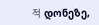적 დონეზე,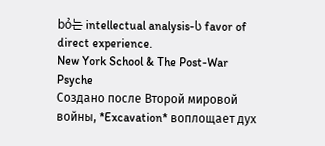bỏ는 intellectual analysis-ს favor of direct experience.
New York School & The Post-War Psyche
Создано после Второй мировой войны, *Excavation* воплощает дух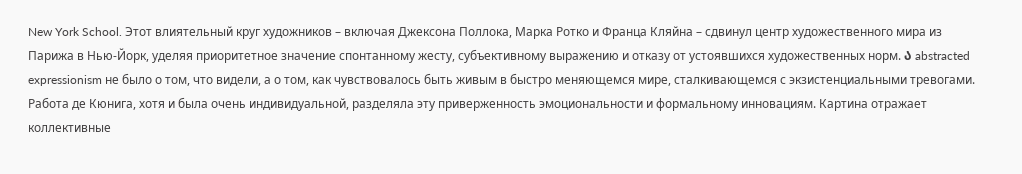New York School. Этот влиятельный круг художников – включая Джексона Поллока, Марка Ротко и Франца Кляйна – сдвинул центр художественного мира из Парижа в Нью-Йорк, уделяя приоритетное значение спонтанному жесту, субъективному выражению и отказу от устоявшихся художественных норм. Ა abstracted expressionism не было о том, что видели, а о том, как чувствовалось быть живым в быстро меняющемся мире, сталкивающемся с экзистенциальными тревогами. Работа де Кюнига, хотя и была очень индивидуальной, разделяла эту приверженность эмоциональности и формальному инновациям. Картина отражает коллективные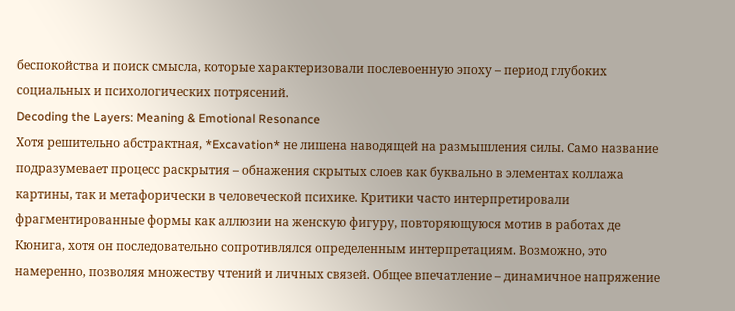беспокойства и поиск смысла, которые характеризовали послевоенную эпоху – период глубоких социальных и психологических потрясений.
Decoding the Layers: Meaning & Emotional Resonance
Хотя решительно абстрактная, *Excavation* не лишена наводящей на размышления силы. Само название подразумевает процесс раскрытия – обнажения скрытых слоев как буквально в элементах коллажа картины, так и метафорически в человеческой психике. Критики часто интерпретировали фрагментированные формы как аллюзии на женскую фигуру, повторяющуюся мотив в работах де Кюнига, хотя он последовательно сопротивлялся определенным интерпретациям. Возможно, это намеренно, позволяя множеству чтений и личных связей. Общее впечатление – динамичное напряжение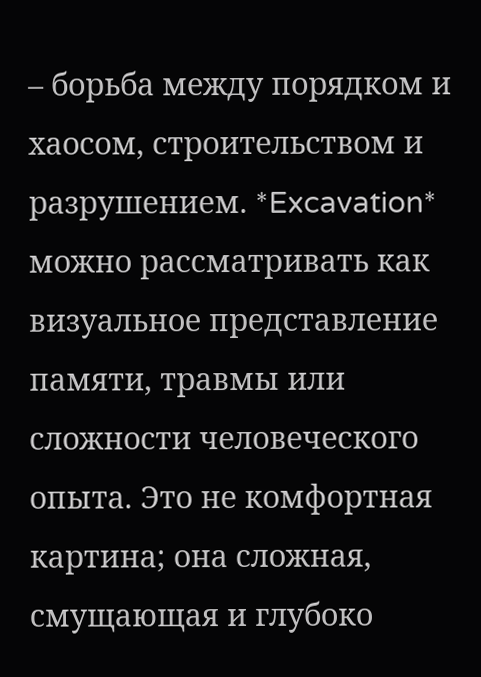– борьба между порядком и хаосом, строительством и разрушением. *Excavation* можно рассматривать как визуальное представление памяти, травмы или сложности человеческого опыта. Это не комфортная картина; она сложная, смущающая и глубоко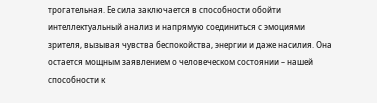трогательная. Ее сила заключается в способности обойти интеллектуальный анализ и напрямую соединиться с эмоциями зрителя, вызывая чувства беспокойства, энергии и даже насилия. Она остается мощным заявлением о человеческом состоянии – нашей способности к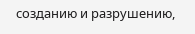созданию и разрушению,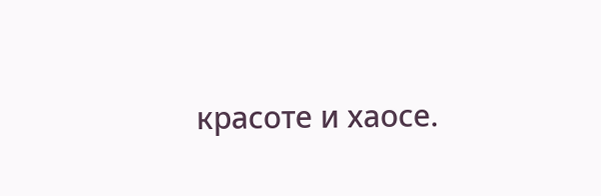красоте и хаосе.